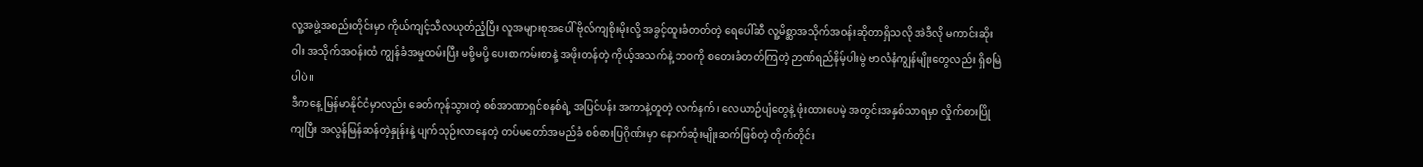လူ့အဖွဲ့အစည်းတိုင်းမှာ ကိုယ်ကျင့်သီလယုတ်ညံ့ပြီး လူအများစုအပေါ် ဗိုလ်ကျစိုးမိုးလို့ အခွင့်ထူးခံတတ်တဲ့ ရေပေါ်ဆီ လူ့မိစ္ဆာအသိုက်အဝန်းဆိုတာရှိသလို အဲဒီလို မကာင်းဆိုးဝါး အသိုက်အဝန်းထံ ကျွန်ခံအမှုထမ်းပြီး မစို့မပို့ ပေးစာကမ်းစာနဲ့ အဖိုးတန်တဲ့ ကိုယ့်အသက်နဲ့ ဘဝကို စတေးခံတတ်ကြတဲ့ ဉာဏ်ရည်နိမ့်ပါးမွဲ ဗာလံနံကျွန်မျိုးတွေလည်း ရှိစမြဲပါပဲ။
ဒီကနေ့ မြန်မာနိုင်ငံမှာလည်း ခေတ်ကုန်သွားတဲ့ စစ်အာဏာရှင်စနစ်ရဲ့ အပြင်ပန်း အကာနဲ့တူတဲ့ လက်နက်၊ လေယာဉ်ပျံတွေနဲ့ ဖုံးထားပေမဲ့ အတွင်းအနှစ်သာရမှာ လှိုက်စားပြိုကျပြီး အလွန်မြန်ဆန်တဲ့နှုန်းနဲ့ ပျက်သုဉ်းလာနေတဲ့ တပ်မတော်အမည်ခံ စစ်ဓားပြဂိုဏ်းမှာ နောက်ဆုံးမျိုးဆက်ဖြစ်တဲ့ တိုက်တိုင်း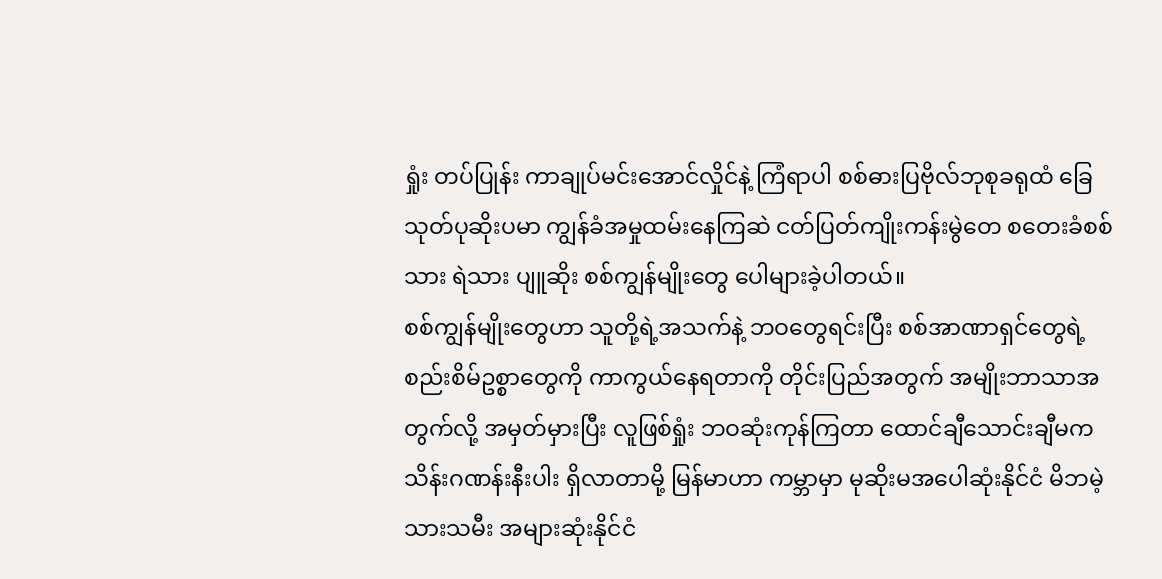ရှုံး တပ်ပြုန်း ကာချုပ်မင်းအောင်လှိုင်နဲ့ ကြံရာပါ စစ်ဓားပြဗိုလ်ဘုစုခရုထံ ခြေသုတ်ပုဆိုးပမာ ကျွန်ခံအမှုထမ်းနေကြဆဲ ငတ်ပြတ်ကျိုးကန်းမွဲတေ စတေးခံစစ်သား ရဲသား ပျူဆိုး စစ်ကျွန်မျိုးတွေ ပေါများခဲ့ပါတယ်။
စစ်ကျွန်မျိုးတွေဟာ သူတို့ရဲ့အသက်နဲ့ ဘဝတွေရင်းပြီး စစ်အာဏာရှင်တွေရဲ့ စည်းစိမ်ဥစ္စာတွေကို ကာကွယ်နေရတာကို တိုင်းပြည်အတွက် အမျိုးဘာသာအတွက်လို့ အမှတ်မှားပြီး လူဖြစ်ရှုံး ဘဝဆုံးကုန်ကြတာ ထောင်ချီသောင်းချီမက သိန်းဂဏန်းနီးပါး ရှိလာတာမို့ မြန်မာဟာ ကမ္ဘာမှာ မုဆိုးမအပေါဆုံးနိုင်ငံ မိဘမဲ့သားသမီး အများဆုံးနိုင်ငံ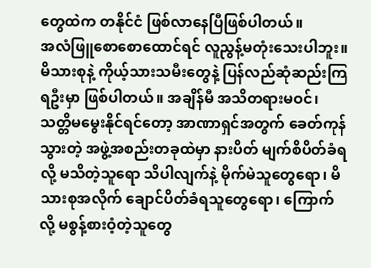တွေထဲက တနိုင်ငံ ဖြစ်လာနေပြီဖြစ်ပါတယ်။
အလံဖြူစောစောထောင်ရင် လူညွန့်မတုံးသေးပါဘူး။ မိသားစုနဲ့ ကိုယ့်သားသမီးတွေနဲ့ ပြန်လည်ဆုံဆည်းကြရဦးမှာ ဖြစ်ပါတယ်။ အချိန်မီ အသိတရားမဝင်၊ သတ္တိမမွေးနိုင်ရင်တော့ အာဏာရှင်အတွက် ခေတ်ကုန်သွားတဲ့ အဖွဲ့အစည်းတခုထဲမှာ နားပိတ် မျက်စိပိတ်ခံရလို့ မသိတဲ့သူရော သိပါလျက်နဲ့ မိုက်မဲသူတွေရော၊ မိသားစုအလိုက် ချောင်ပိတ်ခံရသူတွေရော၊ ကြောက်လို့ မစွန့်စားဝံ့တဲ့သူတွေ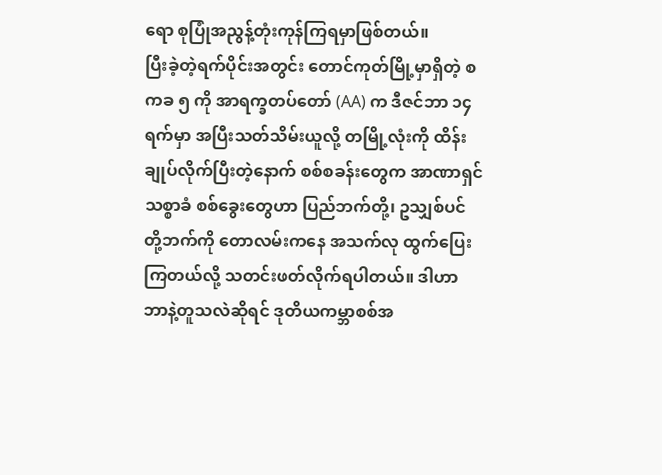ရော စုပြုံအညွန့်တုံးကုန်ကြရမှာဖြစ်တယ်။
ပြီးခဲ့တဲ့ရက်ပိုင်းအတွင်း တောင်ကုတ်မြို့မှာရှိတဲ့ စကခ ၅ ကို အာရက္ခတပ်တော် (AA) က ဒီဇင်ဘာ ၁၄ ရက်မှာ အပြီးသတ်သိမ်းယူလို့ တမြို့လုံးကို ထိန်းချုပ်လိုက်ပြီးတဲ့နောက် စစ်စခန်းတွေက အာဏာရှင်သစ္စာခံ စစ်ခွေးတွေဟာ ပြည်ဘက်တို့၊ ဥသျှစ်ပင်တို့ဘက်ကို တောလမ်းကနေ အသက်လု ထွက်ပြေးကြတယ်လို့ သတင်းဖတ်လိုက်ရပါတယ်။ ဒါဟာ ဘာနဲ့တူသလဲဆိုရင် ဒုတိယကမ္ဘာစစ်အ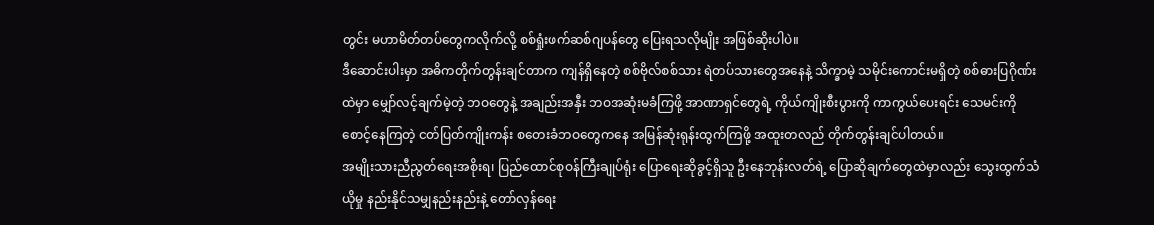တွင်း မဟာမိတ်တပ်တွေကလိုက်လို့ စစ်ရှုံးဖက်ဆစ်ဂျပန်တွေ ပြေးရသလိုမျိုး အဖြစ်ဆိုးပါပဲ။
ဒီဆောင်းပါးမှာ အဓိကတိုက်တွန်းချင်တာက ကျန်ရှိနေတဲ့ စစ်ဗိုလ်စစ်သား ရဲတပ်သားတွေအနေနဲ့ သိက္ခာမဲ့ သမိုင်းကောင်းမရှိတဲ့ စစ်ဓားပြဂိုဏ်းထဲမှာ မျှော်လင့်ချက်မဲ့တဲ့ ဘဝတွေနဲ့ အချည်းအနှီး ဘဝအဆုံးမခံကြဖို့ အာဏာရှင်တွေရဲ့ ကိုယ်ကျိုးစီးပွားကို ကာကွယ်ပေးရင်း သေမင်းကို စောင့်နေကြတဲ့ ငတ်ပြတ်ကျိုးကန်း စတေးခံဘဝတွေကနေ အမြန်ဆုံးရုန်းထွက်ကြဖို့ အထူးတလည် တိုက်တွန်းချင်ပါတယ်။
အမျိုးသားညီညွတ်ရေးအစိုးရ၊ ပြည်ထောင်စုဝန်ကြီးချုပ်ရုံး ပြောရေးဆိုခွင့်ရှိသူ ဦးနေဘုန်းလတ်ရဲ့ ပြောဆိုချက်တွေထဲမှာလည်း သွေးထွက်သံယိုမှု နည်းနိုင်သမျှနည်းနည်းနဲ့ တော်လှန်ရေး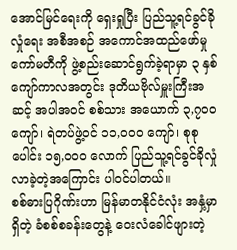အောင်မြင်ရေးကို ရှေးရှုပြီး ပြည်သူ့ရင်ခွင်ခိုလှုံရေး အစီအစဉ် အကောင်အထည်ဖော်မှု ကော်မတီကို ဖွဲ့စည်းဆောင်ရွက်ခဲ့ရာမှာ ၃ နှစ်ကျော်ကာလအတွင်း ဒုတိယဗိုလ်မှူးကြီးအဆင့် အပါအဝင် စစ်သား အယောက် ၃,၇၀၀ ကျော်၊ ရဲတပ်ဖွဲ့ဝင် ၁၁,၀၀၀ ကျော်၊ စုစုပေါင်း ၁၅,၀၀၀ လောက် ပြည်သူ့ရင်ခွင်ခိုလှုံလာခဲ့တဲ့အကြောင်း ပါဝင်ပါတယ်။
စစ်ဓားပြဂိုဏ်းဟာ မြန်မာတနိုင်ငံလုံး အနှံ့မှာရှိတဲ့ ခံစစ်စခန်းတွေနဲ့ ဝေးလံခေါင်ဖျားတဲ့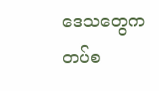ဒေသတွေက တပ်စ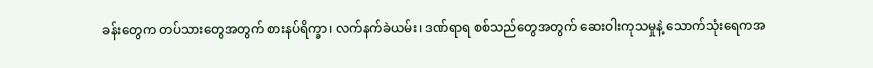ခန်းတွေက တပ်သားတွေအတွက် စားနပ်ရိက္ခာ၊ လက်နက်ခဲယမ်း၊ ဒဏ်ရာရ စစ်သည်တွေအတွက် ဆေးဝါးကုသမှုနဲ့ သောက်သုံးရေကအ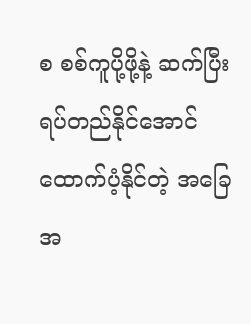စ စစ်ကူပို့ဖို့နဲ့ ဆက်ပြီး ရပ်တည်နိုင်အောင် ထောက်ပံ့နိုင်တဲ့ အခြေအ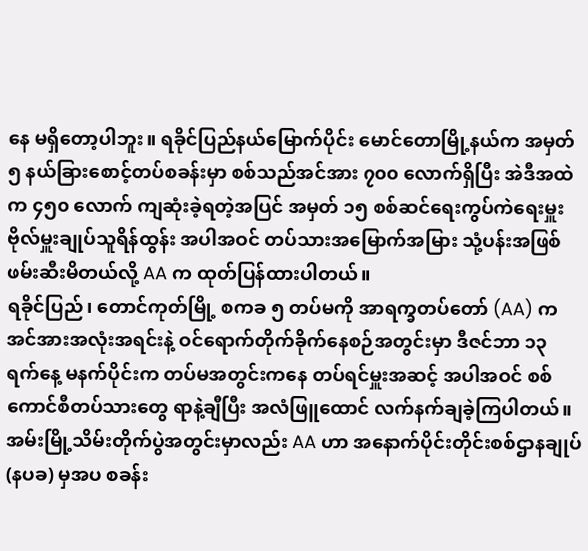နေ မရှိတော့ပါဘူး။ ရခိုင်ပြည်နယ်မြောက်ပိုင်း မောင်တောမြို့နယ်က အမှတ် ၅ နယ်ခြားစောင့်တပ်စခန်းမှာ စစ်သည်အင်အား ၇၀၀ လောက်ရှိပြီး အဲဒီအထဲက ၄၅၀ လောက် ကျဆုံးခဲ့ရတဲ့အပြင် အမှတ် ၁၅ စစ်ဆင်ရေးကွပ်ကဲရေးမှူး ဗိုလ်မှူးချုပ်သူရိန်ထွန်း အပါအဝင် တပ်သားအမြောက်အမြား သုံ့ပန်းအဖြစ် ဖမ်းဆီးမိတယ်လို့ AA က ထုတ်ပြန်ထားပါတယ်။
ရခိုင်ပြည်၊ တောင်ကုတ်မြို့ စကခ ၅ တပ်မကို အာရက္ခတပ်တော် (AA) က အင်အားအလုံးအရင်းနဲ့ ဝင်ရောက်တိုက်ခိုက်နေစဉ်အတွင်းမှာ ဒီဇင်ဘာ ၁၃ ရက်နေ့ မနက်ပိုင်းက တပ်မအတွင်းကနေ တပ်ရင်မှူးအဆင့် အပါအဝင် စစ်ကောင်စီတပ်သားတွေ ရာနဲ့ချီပြီး အလံဖြူထောင် လက်နက်ချခဲ့ကြပါတယ်။
အမ်းမြို့သိမ်းတိုက်ပွဲအတွင်းမှာလည်း AA ဟာ အနောက်ပိုင်းတိုင်းစစ်ဌာနချုပ် (နပခ) မှအပ စခန်း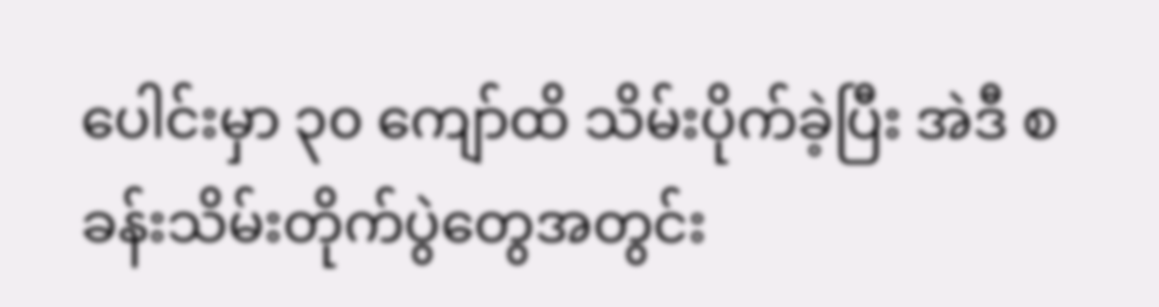ပေါင်းမှာ ၃၀ ကျော်ထိ သိမ်းပိုက်ခဲ့ပြီး အဲဒီ စခန်းသိမ်းတိုက်ပွဲတွေအတွင်း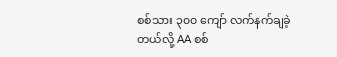စစ်သား ၃၀၀ ကျော် လက်နက်ချခဲ့တယ်လို့ AA စစ်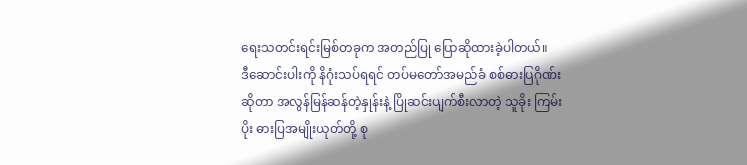ရေးသတင်းရင်းမြစ်တခုက အတည်ပြု ပြောဆိုထားခဲ့ပါတယ်။
ဒီဆောင်းပါးကို နိဂုံးသပ်ရရင် တပ်မတော်အမည်ခံ စစ်ဓားပြဂိုဏ်းဆိုတာ အလွန်မြန်ဆန်တဲ့နှုန်းနဲ့ ပြိုဆင်းပျက်စီးလာတဲ့ သူခိုး ကြမ်းပိုး ဓားပြအမျိုးယုတ်တို့ စု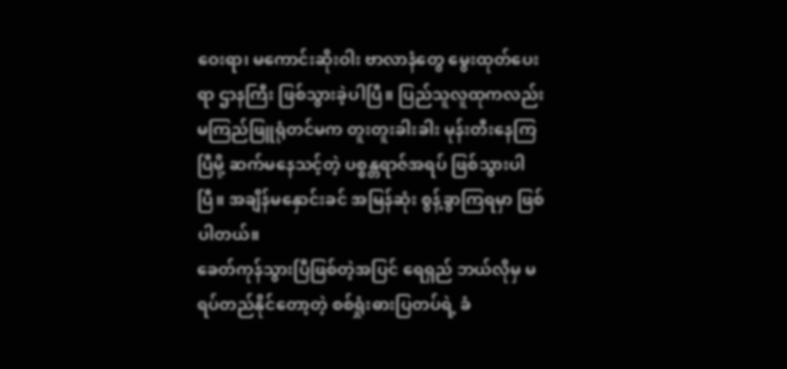ဝေးရာ၊ မကောင်းဆိုးဝါး ဗာလာနံတွေ မွေးထုတ်ပေးရာ ဌာနကြီး ဖြစ်သွားခဲ့ပါပြီ။ ပြည်သူလူထုကလည်း မကြည်ဖြူရုံတင်မက တူးတူးခါးခါး မုန်းတီးနေကြပြီမို့ ဆက်မနေသင့်တဲ့ ပစ္စန္တရာဇ်အရပ် ဖြစ်သွားပါပြီ။ အချိန်မနှောင်းခင် အမြန်ဆုံး စွန့်ခွာကြရမှာ ဖြစ်ပါတယ်။
ခေတ်ကုန်သွားပြီဖြစ်တဲ့အပြင် ရေရှည် ဘယ်လိုမှ မရပ်တည်နိုင်တော့တဲ့ စစ်ရှုံးဓားပြတပ်ရဲ့ ခံ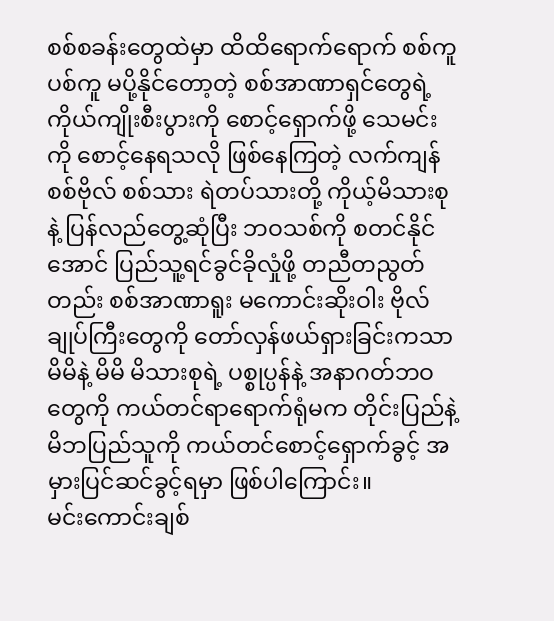စစ်စခန်းတွေထဲမှာ ထိထိရောက်ရောက် စစ်ကူ ပစ်ကူ မပို့နိုင်တော့တဲ့ စစ်အာဏာရှင်တွေရဲ့ ကိုယ်ကျိုးစီးပွားကို စောင့်ရှောက်ဖို့ သေမင်းကို စောင့်နေရသလို ဖြစ်နေကြတဲ့ လက်ကျန် စစ်ဗိုလ် စစ်သား ရဲတပ်သားတို့ ကိုယ့်မိသားစုနဲ့ ပြန်လည်တွေ့ဆုံပြီး ဘဝသစ်ကို စတင်နိုင်အောင် ပြည်သူ့ရင်ခွင်ခိုလှုံဖို့ တညီတညွတ်တည်း စစ်အာဏာရူး မကောင်းဆိုးဝါး ဗိုလ်ချုပ်ကြီးတွေကို တော်လှန်ဖယ်ရှားခြင်းကသာ မိမိနဲ့ မိမိ မိသားစုရဲ့ ပစ္စုပ္ပန်နဲ့ အနာဂတ်ဘဝတွေကို ကယ်တင်ရာရောက်ရုံမက တိုင်းပြည်နဲ့ မိဘပြည်သူကို ကယ်တင်စောင့်ရှောက်ခွင့် အမှားပြင်ဆင်ခွင့်ရမှာ ဖြစ်ပါကြောင်း။
မင်းကောင်းချစ်